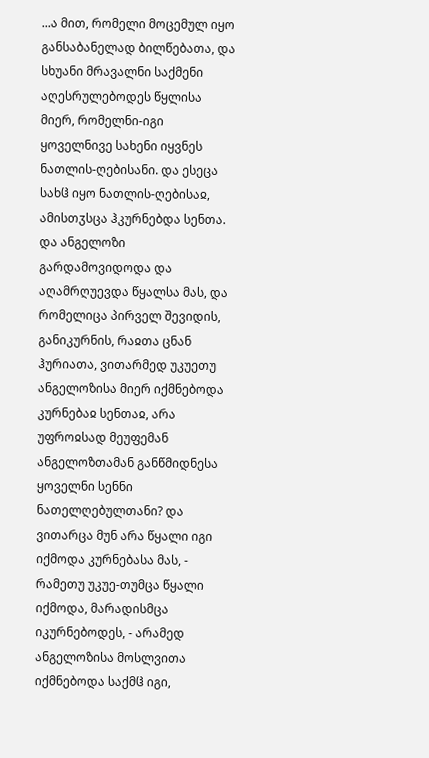...ა მით, რომელი მოცემულ იყო განსაბანელად ბილწებათა, და სხუანი მრავალნი საქმენი აღესრულებოდეს წყლისა მიერ, რომელნი-იგი ყოველნივე სახენი იყვნეს ნათლის-ღებისანი. და ესეცა სახჱ იყო ნათლის-ღებისაჲ, ამისთჳსცა ჰკურნებდა სენთა. და ანგელოზი გარდამოვიდოდა და აღამრღუევდა წყალსა მას, და რომელიცა პირველ შევიდის, განიკურნის, რაჲთა ცნან ჰურიათა, ვითარმედ უკუეთუ ანგელოზისა მიერ იქმნებოდა კურნებაჲ სენთაჲ, არა უფროჲსად მეუფემან ანგელოზთამან განწმიდნესა ყოველნი სენნი ნათელღებულთანი? და ვითარცა მუნ არა წყალი იგი იქმოდა კურნებასა მას, - რამეთუ უკუე-თუმცა წყალი იქმოდა, მარადისმცა იკურნებოდეს, - არამედ ანგელოზისა მოსლვითა იქმნებოდა საქმჱ იგი,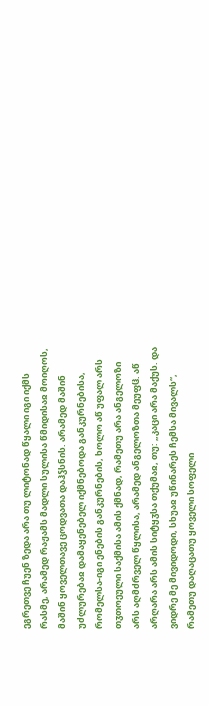ეგრეთვე ჩუენ ზედა არა თუ ლიტონად წყალი იგი იქმს რასმე, არამედ რაჟამს მადლი სულისა წმიდისაჲ მოიღოს, მაშინ ყოველთავე ცოდვათა დაჰჴსნის. არამედ მაშინ უძლურებაჲ დამაყენებელ იქმნებოდა განკურნებისა, რომელსა-იგი ენების განკურნების, ხოლო აწ უფალ არს თჳთოეული საქმისა ამის ქმნად, რამეთუ არა ანგელოზი არს აღმძრველ წყლისა, არამედ ანგელოზთა მეუფჱ. აწ არღარა არს ამის სიტყჳსა თქუმაჲ, თუ: „კაცი არა მაქუს. და ვიდრე მე მივიდოდი, სხუაჲ უწინარეს ჩემსა მივალს“, რამეთუ დაღაცათუ ყოველი სოფელი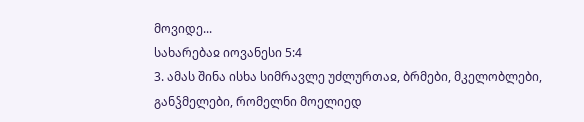მოვიდე...
სახარებაჲ იოვანესი 5:4
3. ამას შინა ისხა სიმრავლე უძლურთაჲ, ბრმები, მკელობლები, განჴმელები, რომელნი მოელიედ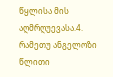წყლისა მის აღმრღუევასა.4. რამეთუ ანგელოზი წლითი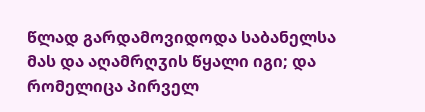წლად გარდამოვიდოდა საბანელსა მას და აღამრღჳის წყალი იგი; და რომელიცა პირველ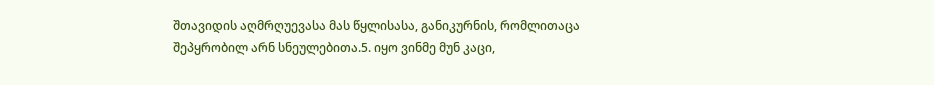შთავიდის აღმრღუევასა მას წყლისასა, განიკურნის, რომლითაცა შეპყრობილ არნ სნეულებითა.5. იყო ვინმე მუნ კაცი,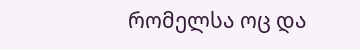რომელსა ოც და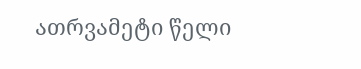ათრვამეტი წელი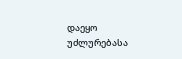დაეყო უძლურებასა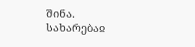შინა.
სახარებაჲ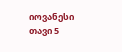იოვანესი თავი 5